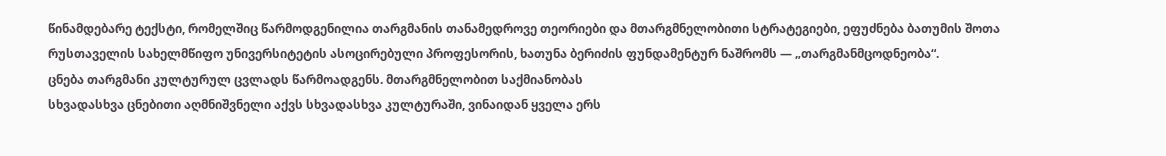წინამდებარე ტექსტი, რომელშიც წარმოდგენილია თარგმანის თანამედროვე თეორიები და მთარგმნელობითი სტრატეგიები, ეფუძნება ბათუმის შოთა რუსთაველის სახელმწიფო უნივერსიტეტის ასოცირებული პროფესორის, ხათუნა ბერიძის ფუნდამენტურ ნაშრომს — „თარგმანმცოდნეობა“.
ცნება თარგმანი კულტურულ ცვლადს წარმოადგენს. მთარგმნელობით საქმიანობას
სხვადასხვა ცნებითი აღმნიშვნელი აქვს სხვადასხვა კულტურაში, ვინაიდან ყველა ერს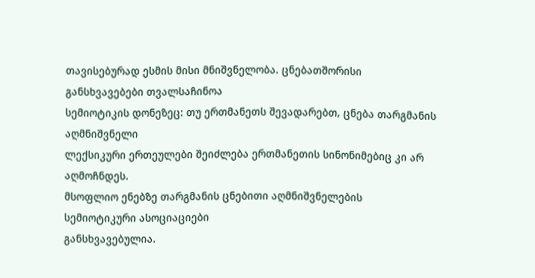თავისებურად ესმის მისი მნიშვნელობა. ცნებათშორისი განსხვავებები თვალსაჩინოა
სემიოტიკის დონეზეც: თუ ერთმანეთს შევადარებთ, ცნება თარგმანის აღმნიშვნელი
ლექსიკური ერთეულები შეიძლება ერთმანეთის სინონიმებიც კი არ აღმოჩნდეს.
მსოფლიო ენებზე თარგმანის ცნებითი აღმნიშვნელების სემიოტიკური ასოციაციები
განსხვავებულია.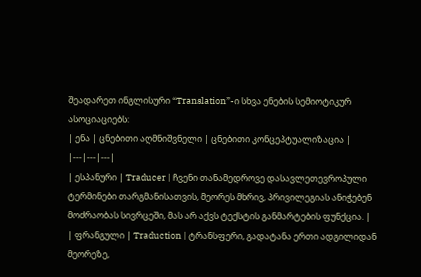შეადარეთ ინგლისური “Translation”-ი სხვა ენების სემიოტიკურ
ასოციაციებს:
| ენა | ცნებითი აღმნიშვნელი | ცნებითი კონცეპტუალიზაცია |
|---|---|---|
| ესპანური | Traducer | ჩვენი თანამედროვე დასავლეთევროპული ტერმინები თარგმანისათვის, მეორეს მხრივ, პრივილეგიას ანიჭებენ მოძრაობას სივრცეში, მას არ აქვს ტექსტის განმარტების ფუნქცია. |
| ფრანგული | Traduction | ტრანსფერი, გადატანა ერთი ადგილიდან მეორეზე,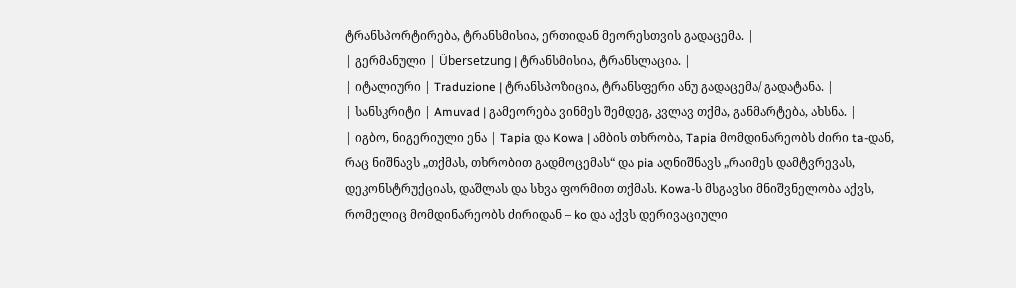ტრანსპორტირება, ტრანსმისია, ერთიდან მეორესთვის გადაცემა. |
| გერმანული | Übersetzung | ტრანსმისია, ტრანსლაცია. |
| იტალიური | Traduzione | ტრანსპოზიცია, ტრანსფერი ანუ გადაცემა/ გადატანა. |
| სანსკრიტი | Amuvad | გამეორება ვინმეს შემდეგ, კვლავ თქმა, განმარტება, ახსნა. |
| იგბო, ნიგერიული ენა | Tapia და Kowa | ამბის თხრობა, Tapia მომდინარეობს ძირი ta-დან, რაც ნიშნავს „თქმას, თხრობით გადმოცემას“ და pia აღნიშნავს „რაიმეს დამტვრევას, დეკონსტრუქციას, დაშლას და სხვა ფორმით თქმას. Kowa-ს მსგავსი მნიშვნელობა აქვს, რომელიც მომდინარეობს ძირიდან – ko და აქვს დერივაციული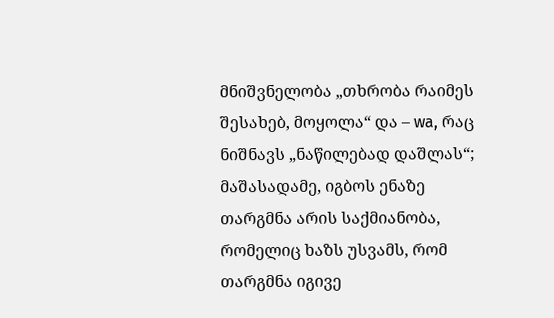მნიშვნელობა „თხრობა რაიმეს შესახებ, მოყოლა“ და – wa, რაც ნიშნავს „ნაწილებად დაშლას“; მაშასადამე, იგბოს ენაზე თარგმნა არის საქმიანობა, რომელიც ხაზს უსვამს, რომ თარგმნა იგივე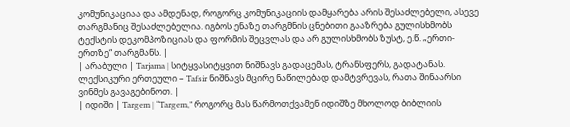კომუნიკაციაა და ამდენად, როგორც კომუნიკაციის დამყარება არის შესაძლებელი, ასევე თარგმანიც შესაძლებელია. იგბოს ენაზე თარგმნის ცნებითი გააზრება გულისხმობს ტექსტის დეკომპოზიციას და ფორმის შეცვლას და არ გულისხმობს ზუსტ, ე.წ. „ერთი-ერთზე“ თარგმანს. |
| არაბული | Tarjama | სიტყვასიტყვით ნიშნავს გადაცემას, ტრანსფერს, გადატანას. ლექსიკური ერთეული – Tafsir ნიშნავს მცირე ნაწილებად დამტვრევას, რათა შინაარსი ვინმეს გავაგებინოთ. |
| იდიში | Targem | “Targem,” როგორც მას წარმოთქვამენ იდიშზე მხოლოდ ბიბლიის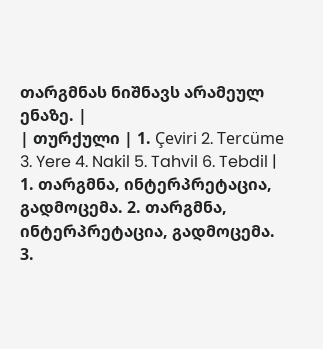თარგმნას ნიშნავს არამეულ ენაზე. |
| თურქული | 1. Çeviri 2. Tercüme 3. Yere 4. Nakil 5. Tahvil 6. Tebdil | 1. თარგმნა, ინტერპრეტაცია, გადმოცემა. 2. თარგმნა, ინტერპრეტაცია, გადმოცემა. 3.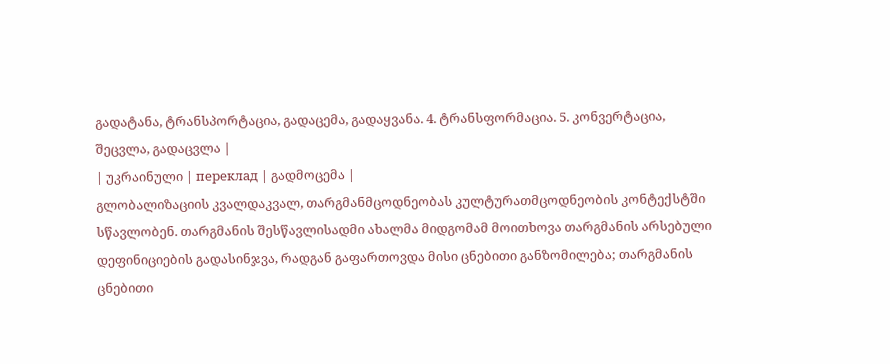გადატანა, ტრანსპორტაცია, გადაცემა, გადაყვანა. 4. ტრანსფორმაცია. 5. კონვერტაცია, შეცვლა, გადაცვლა |
| უკრაინული | переклад | გადმოცემა |
გლობალიზაციის კვალდაკვალ, თარგმანმცოდნეობას კულტურათმცოდნეობის კონტექსტში სწავლობენ. თარგმანის შესწავლისადმი ახალმა მიდგომამ მოითხოვა თარგმანის არსებული დეფინიციების გადასინჯვა, რადგან გაფართოვდა მისი ცნებითი განზომილება; თარგმანის ცნებითი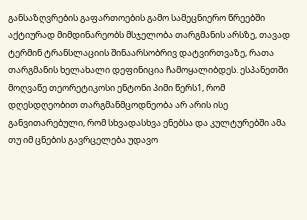განსაზღვრების გაფართოების გამო სამეცნიერო წრეებში აქტიურად მიმდინარეობს მსჯელობა თარგმანის არსზე, თავად ტერმინ ტრანსლაციის შინაარსობრივ დატვირთვაზე, რათა თარგმანის ხელახალი დეფინიცია ჩამოყალიბდეს. ესპანეთში მოღვაწე თეორეტიკოსი ენტონი პიმი წერს1, რომ დღესდღეობით თარგმანმცოდნეობა არ არის ისე განვითარებული, რომ სხვადასხვა ენებსა და კულტურებში ამა თუ იმ ცნების გავრცელება უდავო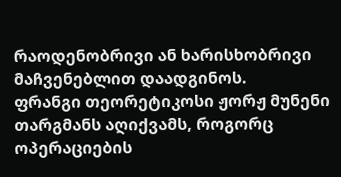რაოდენობრივი ან ხარისხობრივი მაჩვენებლით დაადგინოს.
ფრანგი თეორეტიკოსი ჟორჟ მუნენი თარგმანს აღიქვამს, როგორც ოპერაციების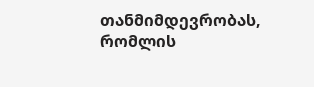თანმიმდევრობას, რომლის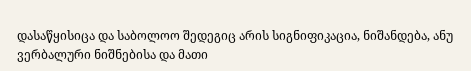დასაწყისიცა და საბოლოო შედეგიც არის სიგნიფიკაცია, ნიშანდება, ანუ ვერბალური ნიშნებისა და მათი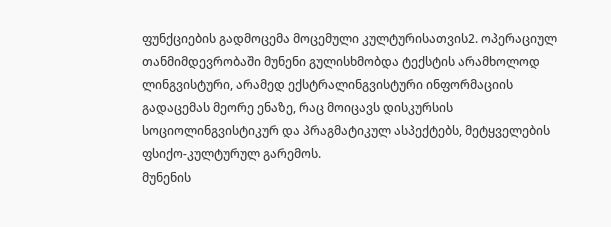ფუნქციების გადმოცემა მოცემული კულტურისათვის2. ოპერაციულ თანმიმდევრობაში მუნენი გულისხმობდა ტექსტის არამხოლოდ ლინგვისტური, არამედ ექსტრალინგვისტური ინფორმაციის გადაცემას მეორე ენაზე, რაც მოიცავს დისკურსის სოციოლინგვისტიკურ და პრაგმატიკულ ასპექტებს, მეტყველების ფსიქო-კულტურულ გარემოს.
მუნენის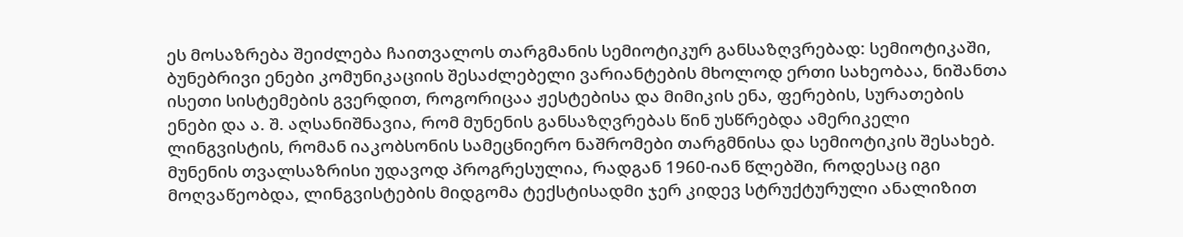ეს მოსაზრება შეიძლება ჩაითვალოს თარგმანის სემიოტიკურ განსაზღვრებად: სემიოტიკაში, ბუნებრივი ენები კომუნიკაციის შესაძლებელი ვარიანტების მხოლოდ ერთი სახეობაა, ნიშანთა ისეთი სისტემების გვერდით, როგორიცაა ჟესტებისა და მიმიკის ენა, ფერების, სურათების ენები და ა. შ. აღსანიშნავია, რომ მუნენის განსაზღვრებას წინ უსწრებდა ამერიკელი ლინგვისტის, რომან იაკობსონის სამეცნიერო ნაშრომები თარგმნისა და სემიოტიკის შესახებ.
მუნენის თვალსაზრისი უდავოდ პროგრესულია, რადგან 1960-იან წლებში, როდესაც იგი მოღვაწეობდა, ლინგვისტების მიდგომა ტექსტისადმი ჯერ კიდევ სტრუქტურული ანალიზით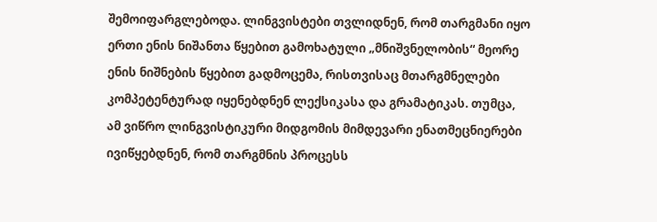შემოიფარგლებოდა. ლინგვისტები თვლიდნენ, რომ თარგმანი იყო ერთი ენის ნიშანთა წყებით გამოხატული „მნიშვნელობის“ მეორე ენის ნიშნების წყებით გადმოცემა, რისთვისაც მთარგმნელები კომპეტენტურად იყენებდნენ ლექსიკასა და გრამატიკას. თუმცა, ამ ვიწრო ლინგვისტიკური მიდგომის მიმდევარი ენათმეცნიერები ივიწყებდნენ, რომ თარგმნის პროცესს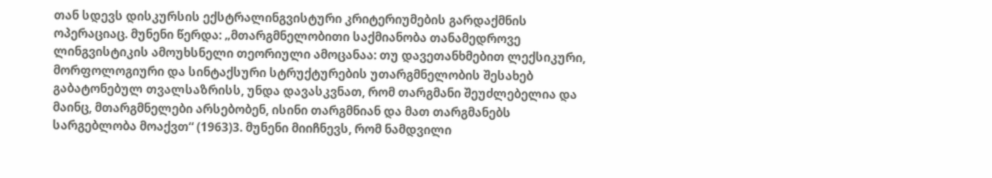თან სდევს დისკურსის ექსტრალინგვისტური კრიტერიუმების გარდაქმნის ოპერაციაც. მუნენი წერდა: „მთარგმნელობითი საქმიანობა თანამედროვე ლინგვისტიკის ამოუხსნელი თეორიული ამოცანაა: თუ დავეთანხმებით ლექსიკური, მორფოლოგიური და სინტაქსური სტრუქტურების უთარგმნელობის შესახებ გაბატონებულ თვალსაზრისს, უნდა დავასკვნათ, რომ თარგმანი შეუძლებელია და მაინც, მთარგმნელები არსებობენ, ისინი თარგმნიან და მათ თარგმანებს სარგებლობა მოაქვთ“ (1963)3. მუნენი მიიჩნევს, რომ ნამდვილი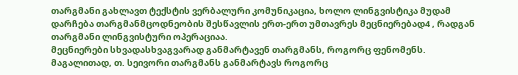თარგმანი გახლავთ ტექსტის ვერბალური კომუნიკაცია, ხოლო ლინგვისტიკა მუდამ დარჩება თარგმანმცოდნეობის შესწავლის ერთ-ერთ უმთავრეს მეცნიერებად4 , რადგან თარგმანი ლინგვისტური ოპერაციაა.
მეცნიერები სხვადასხვაგვარად განმარტავენ თარგმანს, როგორც ფენომენს. მაგალითად, თ. სეივორი თარგმანს განმარტავს როგორც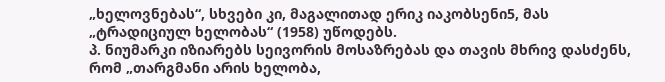„ხელოვნებას“, სხვები კი, მაგალითად ერიკ იაკობსენი5, მას „ტრადიციულ ხელობას“ (1958) უწოდებს.
პ. ნიუმარკი იზიარებს სეივორის მოსაზრებას და თავის მხრივ დასძენს, რომ „თარგმანი არის ხელობა,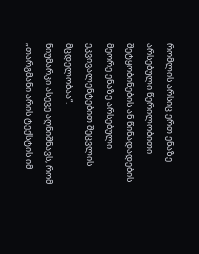რომლის არსიც ერთ ენაზე არსებული წერილობითი შეტყობინების ან წინადადების მეორე ენაზე არსებული ეკვივალენტებით შეცვლის მცდელობაა“.
ნიუმარკი ასევე აღნიშნავს, რომ „თარგმანი არის ტექსტის იმ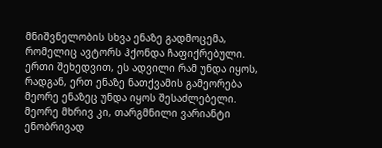მნიშვნელობის სხვა ენაზე გადმოცემა, რომელიც ავტორს ჰქონდა ჩაფიქრებული. ერთი შეხედვით, ეს ადვილი რამ უნდა იყოს, რადგან, ერთ ენაზე ნათქვამის გამეორება მეორე ენაზეც უნდა იყოს შესაძლებელი. მეორე მხრივ კი, თარგმნილი ვარიანტი ენობრივად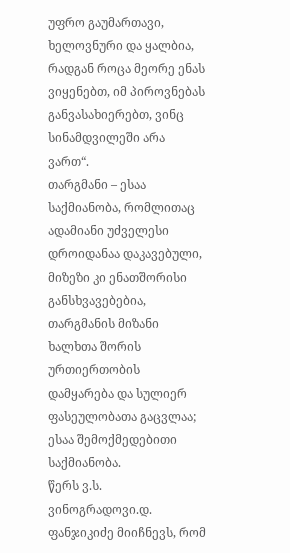უფრო გაუმართავი, ხელოვნური და ყალბია, რადგან როცა მეორე ენას ვიყენებთ, იმ პიროვნებას განვასახიერებთ, ვინც სინამდვილეში არა ვართ“.
თარგმანი – ესაა საქმიანობა, რომლითაც ადამიანი უძველესი დროიდანაა დაკავებული, მიზეზი კი ენათშორისი განსხვავებებია, თარგმანის მიზანი ხალხთა შორის ურთიერთობის დამყარება და სულიერ ფასეულობათა გაცვლაა; ესაა შემოქმედებითი საქმიანობა.
წერს ვ.ს. ვინოგრადოვი.დ. ფანჯიკიძე მიიჩნევს, რომ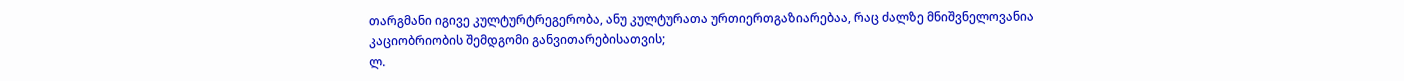თარგმანი იგივე კულტურტრეგერობა, ანუ კულტურათა ურთიერთგაზიარებაა, რაც ძალზე მნიშვნელოვანია კაციობრიობის შემდგომი განვითარებისათვის;
ლ.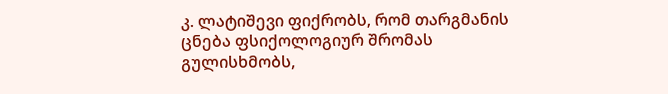კ. ლატიშევი ფიქრობს, რომ თარგმანის ცნება ფსიქოლოგიურ შრომას გულისხმობს,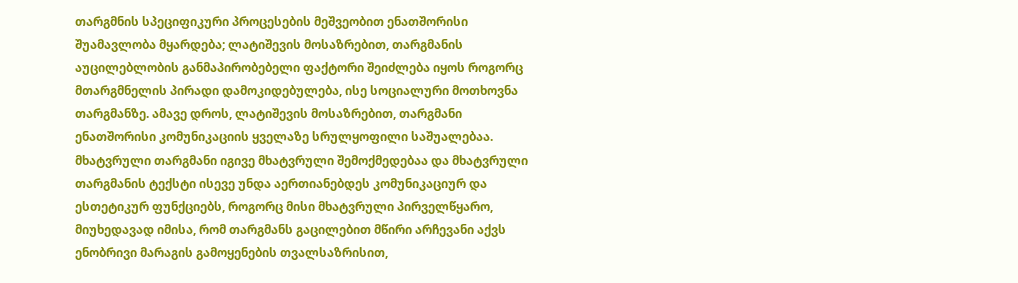თარგმნის სპეციფიკური პროცესების მეშვეობით ენათშორისი შუამავლობა მყარდება; ლატიშევის მოსაზრებით, თარგმანის აუცილებლობის განმაპირობებელი ფაქტორი შეიძლება იყოს როგორც მთარგმნელის პირადი დამოკიდებულება, ისე სოციალური მოთხოვნა თარგმანზე. ამავე დროს, ლატიშევის მოსაზრებით, თარგმანი ენათშორისი კომუნიკაციის ყველაზე სრულყოფილი საშუალებაა.
მხატვრული თარგმანი იგივე მხატვრული შემოქმედებაა და მხატვრული თარგმანის ტექსტი ისევე უნდა აერთიანებდეს კომუნიკაციურ და ესთეტიკურ ფუნქციებს, როგორც მისი მხატვრული პირველწყარო, მიუხედავად იმისა, რომ თარგმანს გაცილებით მწირი არჩევანი აქვს ენობრივი მარაგის გამოყენების თვალსაზრისით,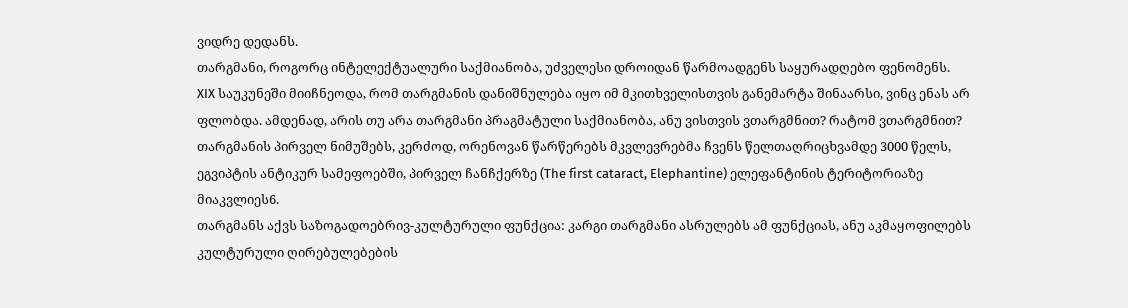ვიდრე დედანს.
თარგმანი, როგორც ინტელექტუალური საქმიანობა, უძველესი დროიდან წარმოადგენს საყურადღებო ფენომენს.
XIX საუკუნეში მიიჩნეოდა, რომ თარგმანის დანიშნულება იყო იმ მკითხველისთვის განემარტა შინაარსი, ვინც ენას არ ფლობდა. ამდენად, არის თუ არა თარგმანი პრაგმატული საქმიანობა, ანუ ვისთვის ვთარგმნით? რატომ ვთარგმნით? თარგმანის პირველ ნიმუშებს, კერძოდ, ორენოვან წარწერებს მკვლევრებმა ჩვენს წელთაღრიცხვამდე 3000 წელს, ეგვიპტის ანტიკურ სამეფოებში, პირველ ჩანჩქერზე (The first cataract, Elephantine) ელეფანტინის ტერიტორიაზე მიაკვლიეს6.
თარგმანს აქვს საზოგადოებრივ-კულტურული ფუნქცია: კარგი თარგმანი ასრულებს ამ ფუნქციას, ანუ აკმაყოფილებს კულტურული ღირებულებების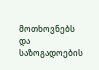მოთხოვნებს და საზოგადოების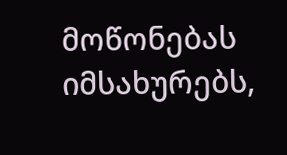მოწონებას იმსახურებს,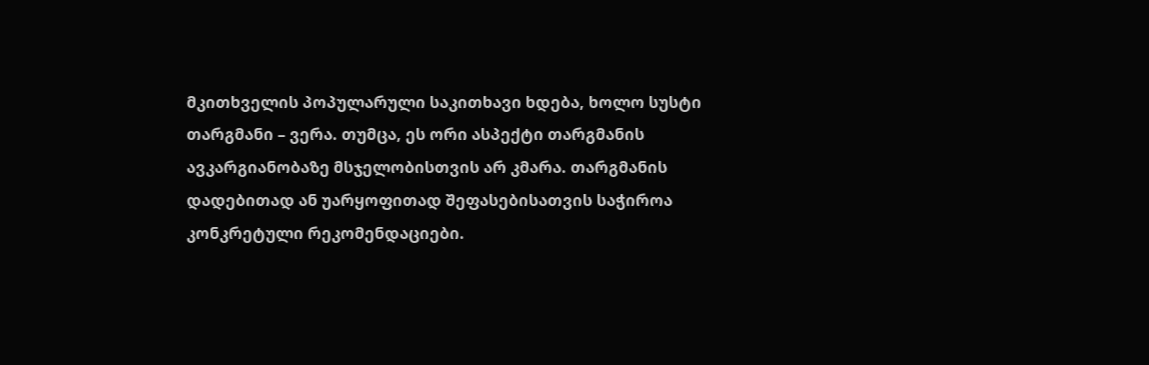მკითხველის პოპულარული საკითხავი ხდება, ხოლო სუსტი თარგმანი – ვერა. თუმცა, ეს ორი ასპექტი თარგმანის ავკარგიანობაზე მსჯელობისთვის არ კმარა. თარგმანის დადებითად ან უარყოფითად შეფასებისათვის საჭიროა კონკრეტული რეკომენდაციები.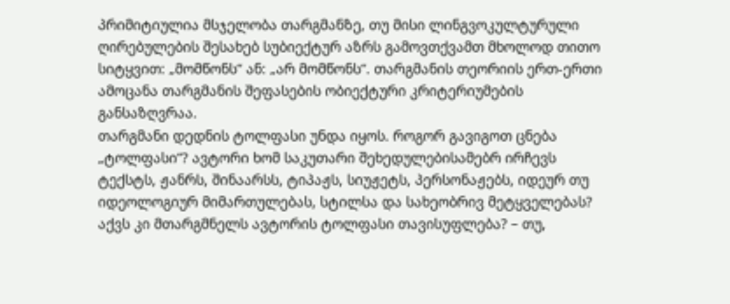პრიმიტიულია მსჯელობა თარგმანზე, თუ მისი ლინგვოკულტურული ღირებულების შესახებ სუბიექტურ აზრს გამოვთქვამთ მხოლოდ თითო სიტყვით: „მომწონს“ ან: „არ მომწონს“. თარგმანის თეორიის ერთ-ერთი ამოცანა თარგმანის შეფასების ობიექტური კრიტერიუმების განსაზღვრაა.
თარგმანი დედნის ტოლფასი უნდა იყოს. როგორ გავიგოთ ცნება „ტოლფასი“? ავტორი ხომ საკუთარი შეხედულებისამებრ ირჩევს ტექსტს, ჟანრს, შინაარსს, ტიპაჟს, სიუჟეტს, პერსონაჟებს, იდეურ თუ იდეოლოგიურ მიმართულებას, სტილსა და სახეობრივ მეტყველებას? აქვს კი მთარგმნელს ავტორის ტოლფასი თავისუფლება? – თუ,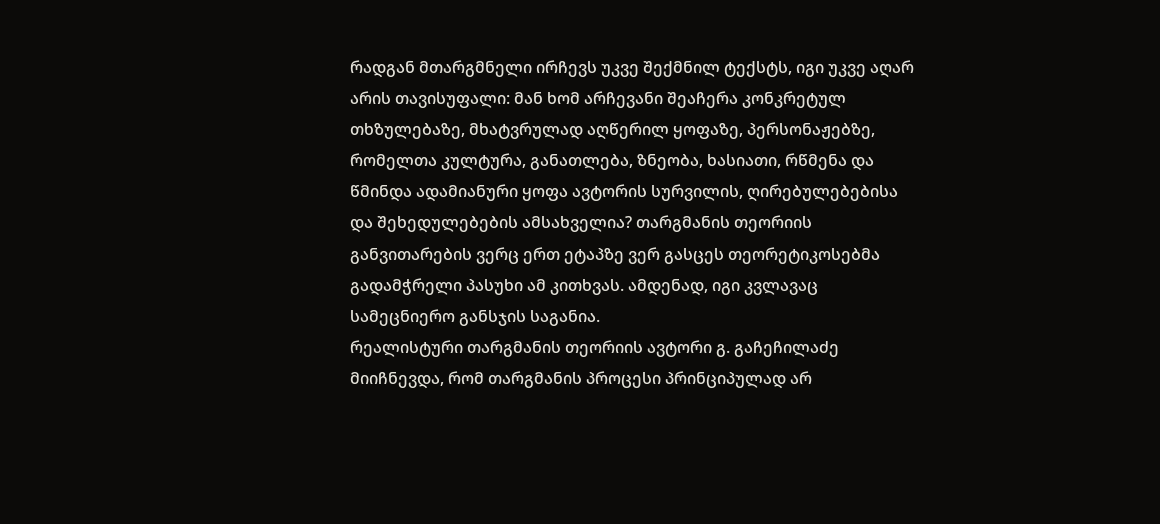რადგან მთარგმნელი ირჩევს უკვე შექმნილ ტექსტს, იგი უკვე აღარ არის თავისუფალი: მან ხომ არჩევანი შეაჩერა კონკრეტულ თხზულებაზე, მხატვრულად აღწერილ ყოფაზე, პერსონაჟებზე, რომელთა კულტურა, განათლება, ზნეობა, ხასიათი, რწმენა და წმინდა ადამიანური ყოფა ავტორის სურვილის, ღირებულებებისა და შეხედულებების ამსახველია? თარგმანის თეორიის განვითარების ვერც ერთ ეტაპზე ვერ გასცეს თეორეტიკოსებმა გადამჭრელი პასუხი ამ კითხვას. ამდენად, იგი კვლავაც სამეცნიერო განსჯის საგანია.
რეალისტური თარგმანის თეორიის ავტორი გ. გაჩეჩილაძე მიიჩნევდა, რომ თარგმანის პროცესი პრინციპულად არ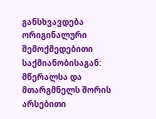განსხვავდება ორიგინალური შემოქმედებითი საქმიანობისაგან: მწერალსა და მთარგმნელს შორის არსებითი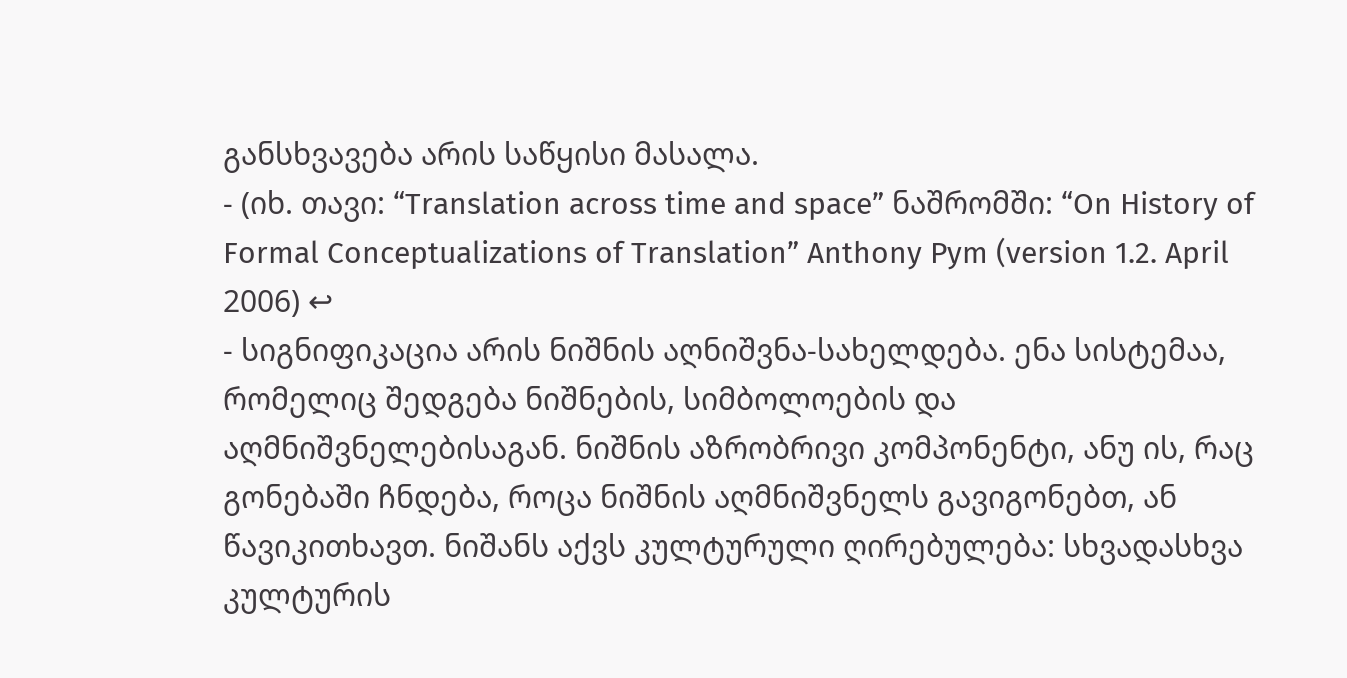განსხვავება არის საწყისი მასალა.
- (იხ. თავი: “Translation across time and space” ნაშრომში: “On History of Formal Conceptualizations of Translation” Anthony Pym (version 1.2. April 2006) ↩
- სიგნიფიკაცია არის ნიშნის აღნიშვნა-სახელდება. ენა სისტემაა, რომელიც შედგება ნიშნების, სიმბოლოების და აღმნიშვნელებისაგან. ნიშნის აზრობრივი კომპონენტი, ანუ ის, რაც გონებაში ჩნდება, როცა ნიშნის აღმნიშვნელს გავიგონებთ, ან წავიკითხავთ. ნიშანს აქვს კულტურული ღირებულება: სხვადასხვა კულტურის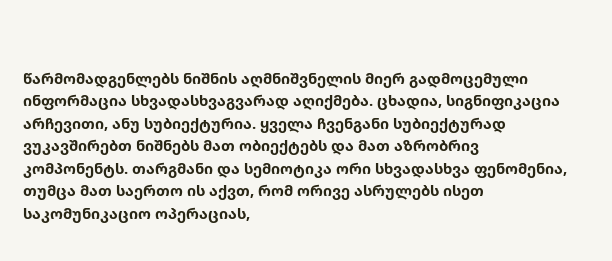წარმომადგენლებს ნიშნის აღმნიშვნელის მიერ გადმოცემული ინფორმაცია სხვადასხვაგვარად აღიქმება. ცხადია, სიგნიფიკაცია არჩევითი, ანუ სუბიექტურია. ყველა ჩვენგანი სუბიექტურად ვუკავშირებთ ნიშნებს მათ ობიექტებს და მათ აზრობრივ კომპონენტს. თარგმანი და სემიოტიკა ორი სხვადასხვა ფენომენია, თუმცა მათ საერთო ის აქვთ, რომ ორივე ასრულებს ისეთ საკომუნიკაციო ოპერაციას,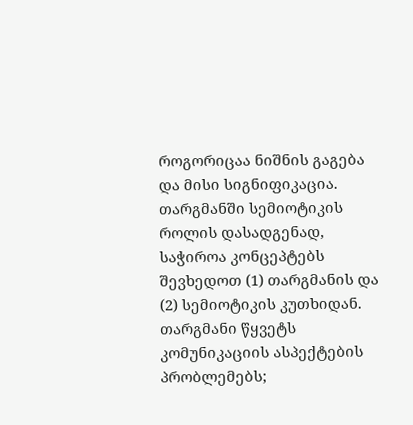როგორიცაა ნიშნის გაგება და მისი სიგნიფიკაცია. თარგმანში სემიოტიკის როლის დასადგენად, საჭიროა კონცეპტებს შევხედოთ (1) თარგმანის და (2) სემიოტიკის კუთხიდან. თარგმანი წყვეტს კომუნიკაციის ასპექტების პრობლემებს;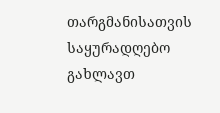თარგმანისათვის საყურადღებო გახლავთ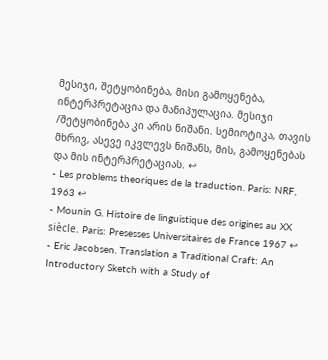მესიჯი, შეტყობინება, მისი გამოყენება, ინტერპრეტაცია და მანიპულაცია. მესიჯი /შეტყობინება კი არის ნიშანი. სემიოტიკა, თავის მხრივ, ასევე იკვლევს ნიშანს, მის, გამოყენებას და მის ინტერპრეტაციას. ↩
- Les problems theoriques de la traduction. Paris: NRF, 1963 ↩
- Mounin G. Histoire de linguistique des origines au XX siècle. Paris: Presesses Universitaires de France 1967 ↩
- Eric Jacobsen. Translation a Traditional Craft: An Introductory Sketch with a Study of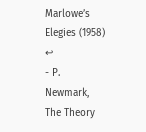Marlowe’s Elegies (1958) ↩
- P. Newmark, The Theory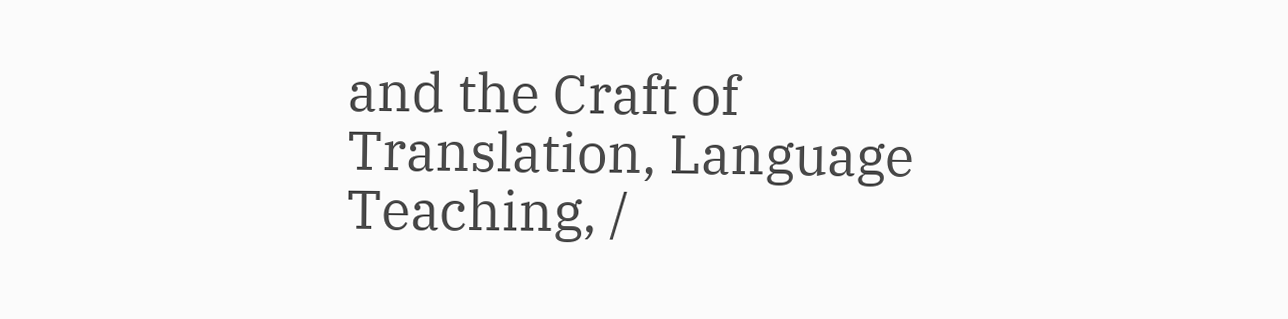and the Craft of Translation, Language Teaching, /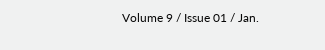Volume 9 / Issue 01 / Jan.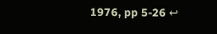1976, pp 5-26 ↩